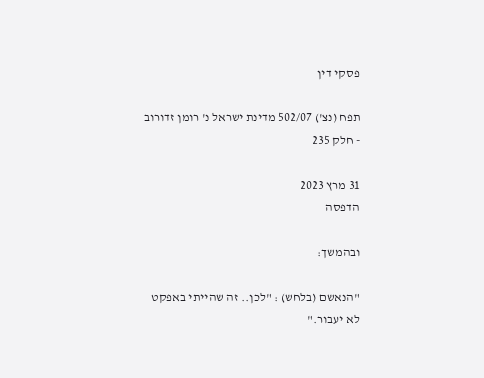פסקי דין

תפח (נצ') 502/07 מדינת ישראל נ' רומן זדורוב - חלק 235

31 מרץ 2023
הדפסה

ובהמשך:

"הנאשם (בלחש) : "לכן.. זה שהייתי באפקט לא יעבור."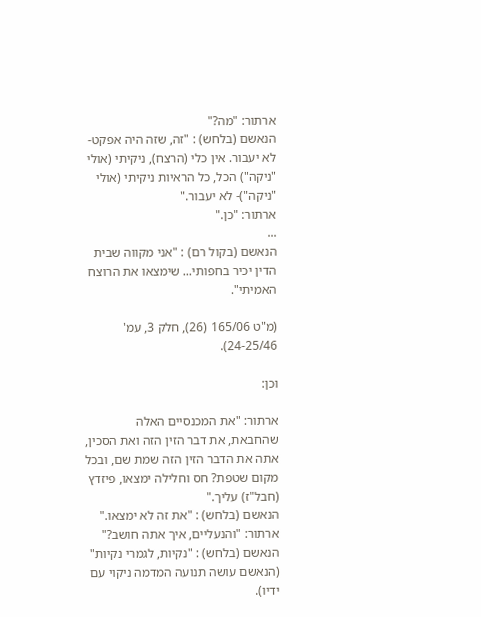ארתור: "מה?"
הנאשם (בלחש) : "זה, שזה היה אפקט- לא יעבור. אין כלי (הרצח), ניקיתי (אולי "ניקה") הכל, כל הראיות ניקיתי (אולי "ניקה")- לא יעבור."
ארתור: "כן."
...
הנאשם (בקול רם) : "אני מקווה שבית הדין יכיר בחפותי... שימצאו את הרוצח האמיתי".

(מ"ט 165/06 (26), חלק 3, עמ' 24-25/46).

וכן:

ארתור: "את המכנסיים האלה שהחבאת, את דבר הזין הזה ואת הסכין, אתה את הדבר הזין הזה שמת שם, ובכל מקום שטפת? חס וחלילה ימצאו, פיזדץ (חבל"ז) עליך."
הנאשם (בלחש) : "את זה לא ימצאו."
ארתור: "והנעליים, איך אתה חושב?"
הנאשם (בלחש) : "נקיות, לגמרי נקיות" (הנאשם עושה תנועה המדמה ניקוי עם ידיו).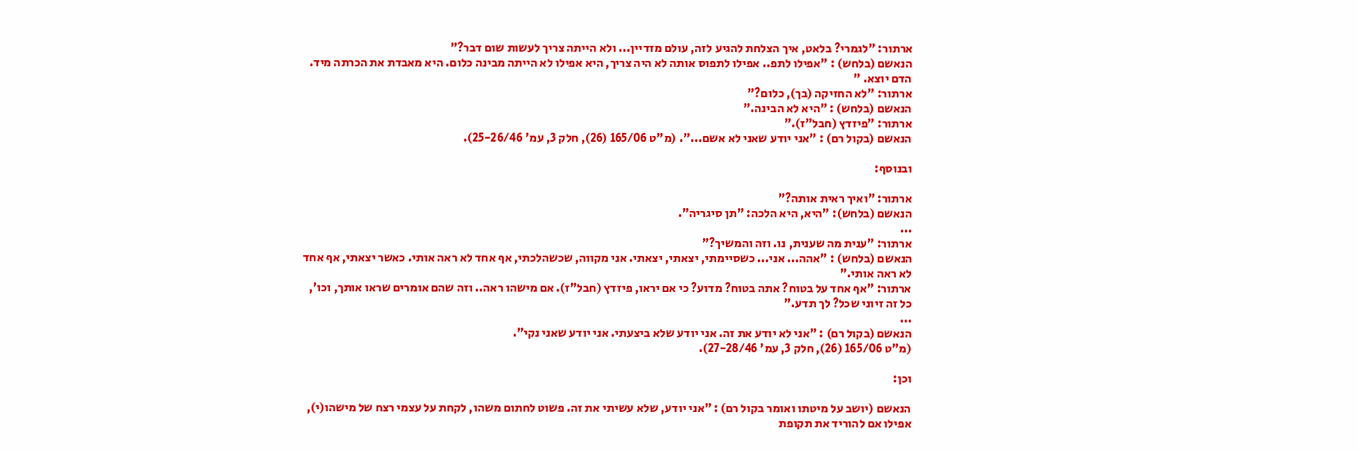ארתור: "לגמרי? בלאט, איך הצלחת להגיע לזה, עולם מזדיין... ולא הייתה צריך לעשות שום דבר?"
הנאשם (בלחש) : "אפילו לתפ.. אפילו לתפוס אותה לא היה צריך, היא אפילו לא הייתה מבינה כלום. היא מאבדת את הכרתה מיד. הדם יוצא. "
ארתור: "לא החזיקה (בך), כלום?"
הנאשם (בלחש) : "היא לא הבינה."
ארתור: "פיזדץ (חבל"ז)."
הנאשם (בקול רם) : "אני יודע שאני לא אשם...". (מ"ט 165/06 (26), חלק 3, עמ' 25-26/46).

ובנוסף:

ארתור: "ואיך ראית אותה?"
הנאשם (בלחש): "היא, היא הלכה: "תן סיגריה".
...
ארתור: "ענית מה שענית, נו. וזה והמשיך?"
הנאשם (בלחש) : "אהה... אני... כשסיימתי, יצאתי, יצאתי. אני מקווה, שכשהלכתי, אף אחד לא ראה אותי. כאשר יצאתי, אף אחד לא ראה אותי."
ארתור: "אף אחד על בטוח? אתה בטוח? מדוע? כי אם יראו, פיזדץ (חבל"ז). אם מישהו ראה.. וזה שהם אומרים שראו אותך, וכו', כל זה זיוני שכל? לך תדע."
...
הנאשם (בקול רם) : "אני לא יודע את זה. אני יודע שלא ביצעתי. אני יודע שאני נקי".
(מ"ט 165/06 (26), חלק 3, עמ' 27-28/46).

וכן:

הנאשם (יושב על מיטתו ואומר בקול רם) : "אני יודע, שלא עשיתי את זה. פשוט לחתום משהו, לקחת על עצמי רצח של מישהו(י), אפילו אם להוריד את תקופת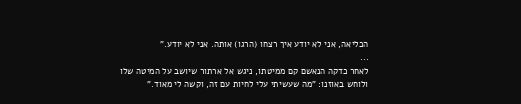הכליאה, אני לא יודע איך רצחו (הרגו) אותה. אני לא יודע."
...
לאחר כדקה הנאשם קם ממיטתו, ניגש אל ארתור שיושב על המיטה שלו ולוחש באוזנו: "מה שעשיתי עלי לחיות עם זה, וקשה לי מאוד."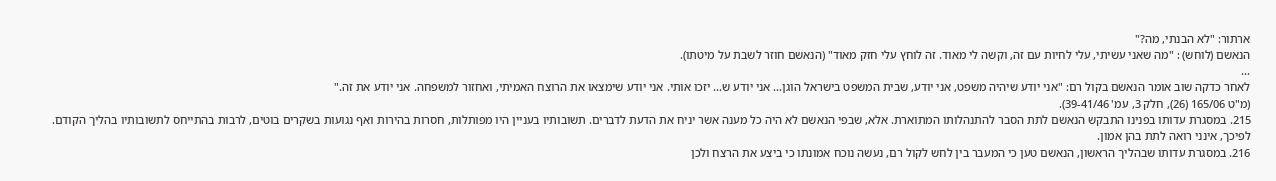ארתור: "לא הבנתי, מה?"
הנאשם (לוחש) : "מה שאני עשיתי, עלי לחיות עם זה, וקשה לי מאוד. זה לוחץ עלי חזק מאוד" (הנאשם חוזר לשבת על מיטתו).
...
לאחר כדקה שוב אומר הנאשם בקול רם: "אני יודע שיהיה משפט, אני יודע, שבית המשפט בישראל הוגן... אני יודע ש... יזכו אותי. אני יודע שימצאו את הרוצח האמיתי, ואחזור למשפחה. אני יודע את זה."
(מ"ט 165/06 (26), חלק 3, עמ' 39-41/46).
215. במסגרת עדותו בפנינו התבקש הנאשם לתת הסבר להתנהלותו המתוארת. אלא, שבפי הנאשם לא היה כל מענה אשר יניח את הדעת לדברים. תשובותיו בעניין היו מפותלות, חסרות בהירות ואף נגועות בשקרים בוטים, לרבות בהתייחס לתשובותיו בהליך הקודם. לפיכך, אינני רואה לתת בהן אמון.
216. במסגרת עדותו שבהליך הראשון, הנאשם טען כי המעבר בין לחש לקול רם, נעשה נוכח אמונתו כי ביצע את הרצח ולכן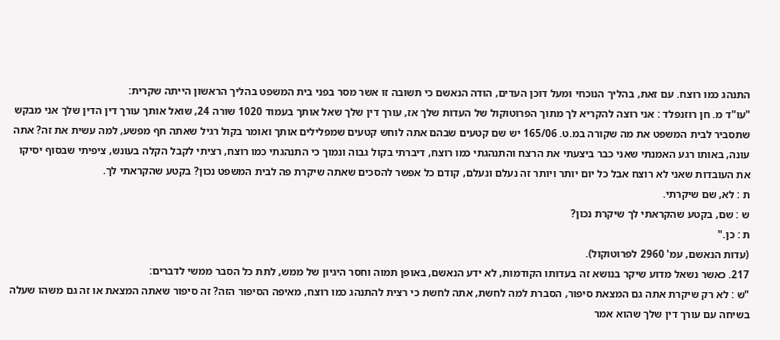התנהג כמו רוצח. עם זאת, בהליך הנוכחי ומעל דוכן העדים, הודה הנאשם כי תשובה זו אשר מסר בפני בית המשפט בהליך הראשון הייתה שקרית:
"עו"ד מ. חן רוזנפלד : אני רוצה להקריא לך מתוך הפרוטוקול של העדות שלך אז, עורך דין שלך שאל אותך בעמוד 1020 שורה 24, שואל אותך עורך דין הדין שלך אני מבקש שתסביר לבית המשפט את מה שקורה במ.ט. 165/06 יש שם קטעים שבהם אתה לוחש קטעים שמפלילים אותך ואומר בקול רגיל שאתה חף מפשע, למה עשית את זה? אתה עונה, באותו רגע האמנתי שאני כבר ביצעתי את הרצח והתנהגתי כמו רוצח, דיברתי בקול גבוה ונמוך כי התנהגתי כמו רוצח, רציתי לקבל הקלה בעונש, ציפיתי שבסוף יסיקו את העובדות שאני לא רוצח אבל כל יום יותר ויותר זה נעלם ונעלם, קודם כל אפשר להסכים שאתה שיקרת פה לבית המשפט נכון? בקטע שהקראתי לך.
ת : לא, שם שיקרתי.
ש : שם, בקטע שהקראתי לך שיקרת נכון?
ת : כן."
(עדות הנאשם, עמ' 2960 לפרוטוקול).
217. כאשר נשאל מדוע שיקר בנושא זה בעדותו הקודמות, לא ידע הנאשם, באופן תמוה וחסר היגיון של ממש, לתת כל הסבר ממשי לדברים:
"ש : לא רק שיקרת אתה גם המצאת סיפור, הסברת למה לחשת, אתה לחשת כי רצית להתנהג כמו רוצח, מאיפה הסיפור הזה? זה סיפור שאתה המצאת או זה גם משהו שעלה בשיחה עם עורך דין שלך שהוא אמר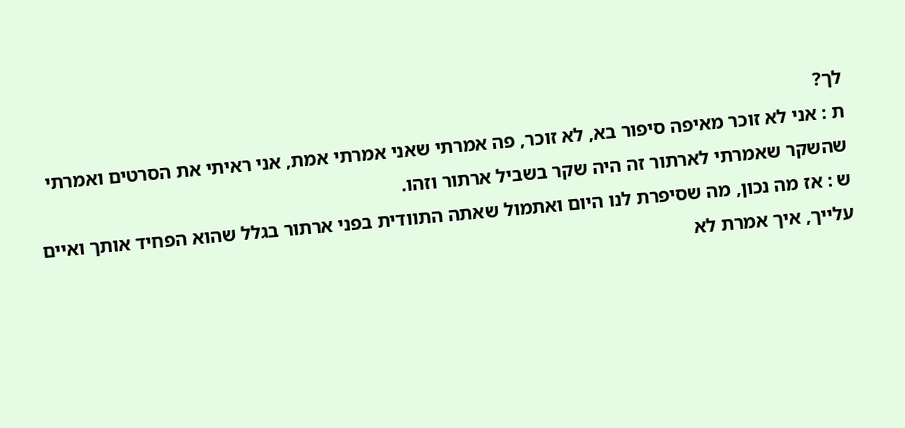לך?
ת : אני לא זוכר מאיפה סיפור בא, לא זוכר, פה אמרתי שאני אמרתי אמת, אני ראיתי את הסרטים ואמרתי שהשקר שאמרתי לארתור זה היה שקר בשביל ארתור וזהו.
ש : אז מה נכון, מה שסיפרת לנו היום ואתמול שאתה התוודית בפני ארתור בגלל שהוא הפחיד אותך ואיים עלייך, איך אמרת לא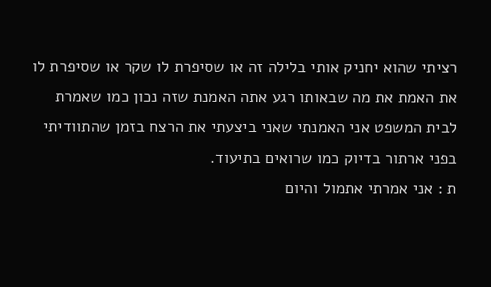רציתי שהוא יחניק אותי בלילה זה או שסיפרת לו שקר או שסיפרת לו את האמת את מה שבאותו רגע אתה האמנת שזה נכון כמו שאמרת לבית המשפט אני האמנתי שאני ביצעתי את הרצח בזמן שהתוודיתי בפני ארתור בדיוק כמו שרואים בתיעוד.
ת : אני אמרתי אתמול והיום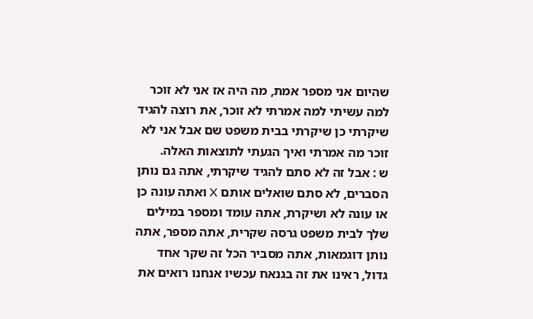שהיום אני מספר אמת, מה היה אז אני לא זוכר למה עשיתי למה אמרתי לא זוכר, את רוצה להגיד שיקרתי כן שיקרתי בבית משפט שם אבל אני לא זוכר מה אמרתי ואיך הגעתי לתוצאות האלה.
ש : אבל זה לא סתם להגיד שיקרתי, אתה גם נותן הסברים, לא סתם שואלים אותם X ואתה עונה כן או עונה לא ושיקרת, אתה עומד ומספר במילים שלך לבית משפט גרסה שקרית, אתה מספר, אתה נותן דוגמאות, אתה מסביר הכל זה שקר אחד גדול, ראינו את זה בגנאח עכשיו אנחנו רואים את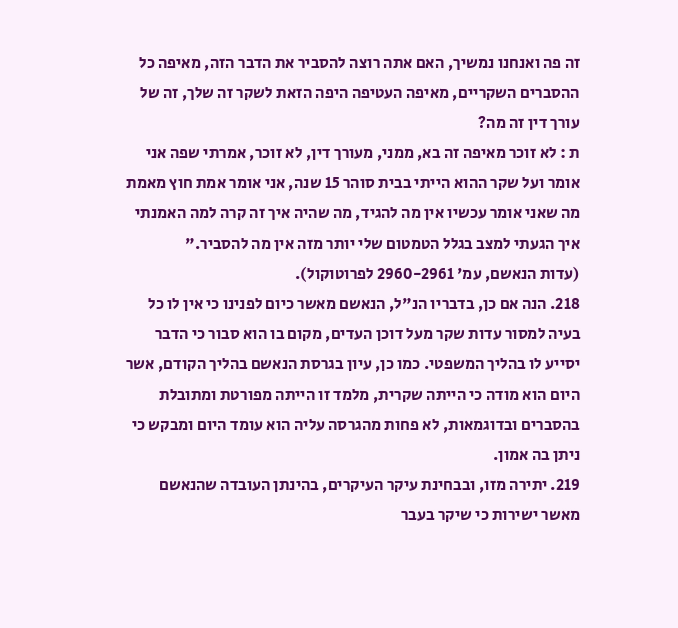זה פה ואנחנו נמשיך, האם אתה רוצה להסביר את הדבר הזה, מאיפה כל ההסברים השקריים, מאיפה העטיפה היפה הזאת לשקר זה שלך, זה של עורך דין זה מה?
ת : לא זוכר מאיפה זה בא, ממני, מעורך דין, לא זוכר, אמרתי שפה אני אומר ועל שקר ההוא הייתי בבית סוהר 15 שנה, אני אומר אמת חוץ מאמת מה שאני אומר עכשיו אין מה להגיד, מה שהיה איך זה קרה למה האמנתי איך הגעתי למצב בגלל הטמטום שלי יותר מזה אין מה להסביר."
(עדות הנאשם, עמ' 2960-2961 לפרוטוקול).
218. הנה אם כן, בדבריו הנ"ל, הנאשם מאשר כיום לפנינו כי אין לו כל בעיה למסור עדות שקר מעל דוכן העדים, מקום בו הוא סבור כי הדבר יסייע לו בהליך המשפטי. כמו כן, עיון בגרסת הנאשם בהליך הקודם, אשר היום הוא מודה כי הייתה שקרית, מלמד זו הייתה מפורטת ומתובלת בהסברים ובדוגמאות, לא פחות מהגרסה עליה הוא עומד היום ומבקש כי ניתן בה אמון.
219. יתירה מזו, ובבחינת עיקר העיקרים, בהינתן העובדה שהנאשם מאשר ישירות כי שיקר בעבר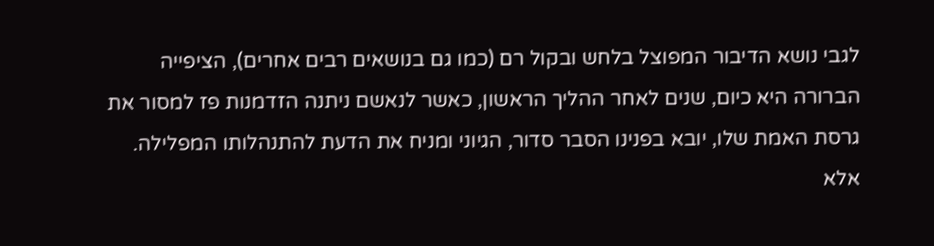לגבי נושא הדיבור המפוצל בלחש ובקול רם (כמו גם בנושאים רבים אחרים), הציפייה הברורה היא כיום, שנים לאחר ההליך הראשון, כאשר לנאשם ניתנה הזדמנות פז למסור את גרסת האמת שלו, יובא בפנינו הסבר סדור, הגיוני ומניח את הדעת להתנהלותו המפלילה. אלא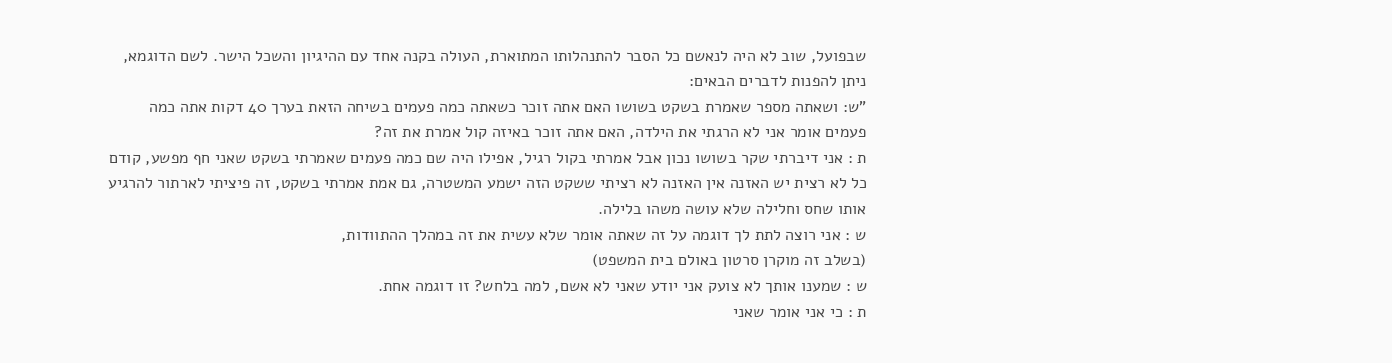שבפועל, שוב לא היה לנאשם כל הסבר להתנהלותו המתוארת, העולה בקנה אחד עם ההיגיון והשכל הישר. לשם הדוגמא, ניתן להפנות לדברים הבאים:
"ש: ושאתה מספר שאמרת בשקט בשושו האם אתה זוכר כשאתה כמה פעמים בשיחה הזאת בערך 40 דקות אתה כמה פעמים אומר אני לא הרגתי את הילדה, האם אתה זוכר באיזה קול אמרת את זה?
ת : אני דיברתי שקר בשושו נכון אבל אמרתי בקול רגיל, אפילו היה שם כמה פעמים שאמרתי בשקט שאני חף מפשע, קודם כל לא רצית יש האזנה אין האזנה לא רציתי ששקט הזה ישמע המשטרה, גם אמת אמרתי בשקט, זה פיציתי לארתור להרגיע אותו שחס וחלילה שלא עושה משהו בלילה.
ש : אני רוצה לתת לך דוגמה על זה שאתה אומר שלא עשית את זה במהלך ההתוודות,
(בשלב זה מוקרן סרטון באולם בית המשפט)
ש : שמענו אותך לא צועק אני יודע שאני לא אשם, למה בלחש? זו דוגמה אחת.
ת : כי אני אומר שאני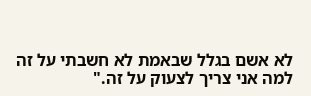לא אשם בגלל שבאמת לא חשבתי על זה למה אני צריך לצעוק על זה."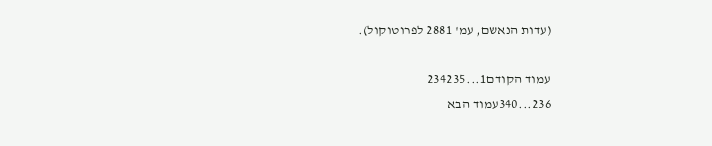(עדות הנאשם, עמ' 2881 לפרוטוקול).

עמוד הקודם1...234235
236...340עמוד הבא